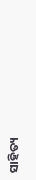ସାହିତ୍ୟ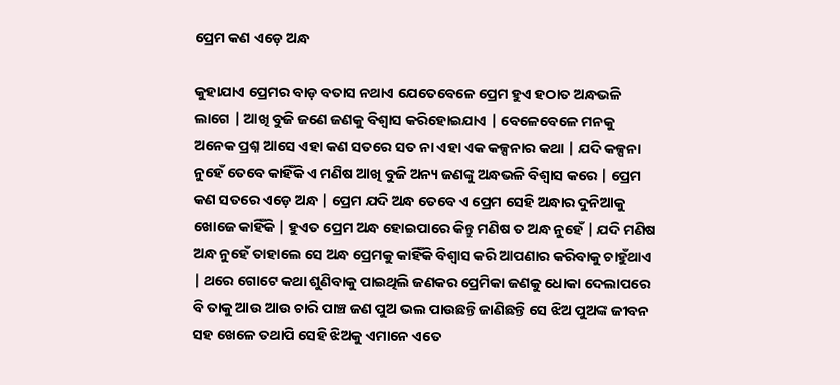ପ୍ରେମ କଣ ଏଡ଼େ ଅନ୍ଧ

କୁହାଯାଏ ପ୍ରେମର ବାଡ଼ ବତାସ ନଥାଏ ଯେତେବେଳେ ପ୍ରେମ ହୁଏ ହଠାତ ଅନ୍ଧଭଳି ଲାଗେ | ଆଖି ବୁଜି ଜଣେ ଜଣକୁ ବିଶ୍ୱାସ କରିହୋଇଯାଏ | ବେଳେବେଳେ ମନକୁ ଅନେକ ପ୍ରଶ୍ନ ଆସେ ଏହା କଣ ସତରେ ସତ ନା ଏହା ଏକ କଳ୍ପନାର କଥା | ଯଦି କଳ୍ପନା ନୁହେଁ ତେବେ କାହିଁକି ଏ ମଣିଷ ଆଖି ବୁଜି ଅନ୍ୟ ଜଣଙ୍କୁ ଅନ୍ଧଭଳି ବିଶ୍ୱାସ କରେ | ପ୍ରେମ କଣ ସତରେ ଏଡ଼େ ଅନ୍ଧ | ପ୍ରେମ ଯଦି ଅନ୍ଧ ତେବେ ଏ ପ୍ରେମ ସେହି ଅନ୍ଧାର ଦୁନିଆକୁ ଖୋଜେ କାହିଁକି | ହୁଏତ ପ୍ରେମ ଅନ୍ଧ ହୋଇପାରେ କିନ୍ତୁ ମଣିଷ ତ ଅନ୍ଧ ନୁହେଁ | ଯଦି ମଣିଷ ଅନ୍ଧ ନୁହେଁ ତାହାଲେ ସେ ଅନ୍ଧ ପ୍ରେମକୁ କାହିଁକି ବିଶ୍ୱାସ କରି ଆପଣାର କରିବାକୁ ଚାହୁଁଥାଏ | ଥରେ ଗୋଟେ କଥା ଶୁଣିବାକୁ ପାଇଥିଲି ଜଣକର ପ୍ରେମିକା ଜଣକୁ ଧୋକା ଦେଲାପରେ ବି ତାକୁ ଆଉ ଆଉ ଚାରି ପାଞ୍ଚ ଜଣ ପୁଅ ଭଲ ପାଉଛନ୍ତି ଜାଣିଛନ୍ତି ସେ ଝିଅ ପୁଅଙ୍କ ଜୀବନ ସହ ଖେଳେ ତଥାପି ସେହି ଝିଅକୁ ଏମାନେ ଏତେ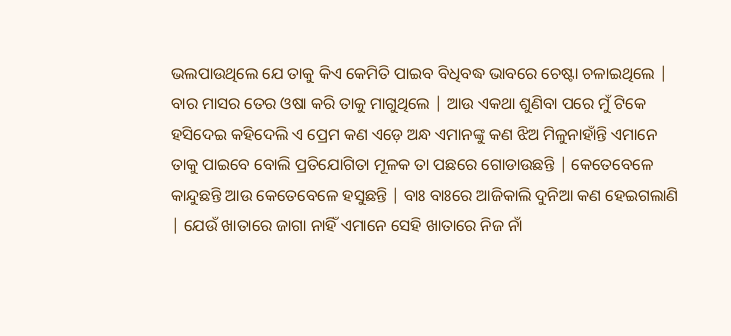ଭଲପାଉଥିଲେ ଯେ ତାକୁ କିଏ କେମିତି ପାଇବ ବିଧିବଦ୍ଧ ଭାବରେ ଚେଷ୍ଟା ଚଳାଇଥିଲେ | ବାର ମାସର ତେର ଓଷା କରି ତାକୁ ମାଗୁଥିଲେ | ଆଉ ଏକଥା ଶୁଣିବା ପରେ ମୁଁ ଟିକେ ହସିଦେଇ କହିଦେଲି ଏ ପ୍ରେମ କଣ ଏଡ଼େ ଅନ୍ଧ ଏମାନଙ୍କୁ କଣ ଝିଅ ମିଳୁନାହାଁନ୍ତି ଏମାନେ ତାକୁ ପାଇବେ ବୋଲି ପ୍ରତିଯୋଗିତା ମୂଳକ ତା ପଛରେ ଗୋଡାଉଛନ୍ତି | କେତେବେଳେ କାନ୍ଦୁଛନ୍ତି ଆଉ କେତେବେଳେ ହସୁଛନ୍ତି | ବାଃ ବାଃରେ ଆଜିକାଲି ଦୁନିଆ କଣ ହେଇଗଲାଣି | ଯେଉଁ ଖାତାରେ ଜାଗା ନାହିଁ ଏମାନେ ସେହି ଖାତାରେ ନିଜ ନାଁ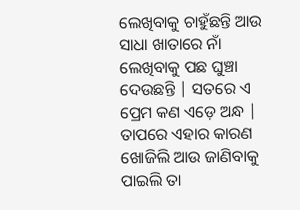ଲେଖିବାକୁ ଚାହୁଁଛନ୍ତି ଆଉ ସାଧା ଖାତାରେ ନାଁ ଲେଖିବାକୁ ପଛ ଘୁଞ୍ଚା ଦେଉଛନ୍ତି | ସତରେ ଏ ପ୍ରେମ କଣ ଏଡ଼େ ଅନ୍ଧ | ତାପରେ ଏହାର କାରଣ ଖୋଜିଲି ଆଉ ଜାଣିବାକୁ ପାଇଲି ତା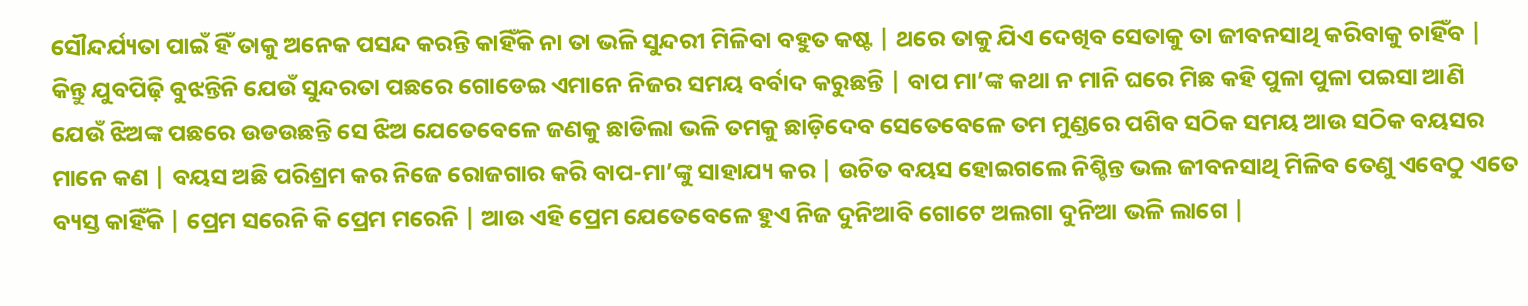ସୌନ୍ଦର୍ଯ୍ୟତା ପାଇଁ ହିଁ ତାକୁ ଅନେକ ପସନ୍ଦ କରନ୍ତି କାହିଁକି ନା ତା ଭଳି ସୁନ୍ଦରୀ ମିଳିବା ବହୁତ କଷ୍ଟ | ଥରେ ତାକୁ ଯିଏ ଦେଖିବ ସେତାକୁ ତା ଜୀବନସାଥି କରିବାକୁ ଚାହିଁବ | କିନ୍ତୁ ଯୁବପିଢ଼ି ବୁଝନ୍ତିନି ଯେଉଁ ସୁନ୍ଦରତା ପଛରେ ଗୋଡେଇ ଏମାନେ ନିଜର ସମୟ ବର୍ବାଦ କରୁଛନ୍ତି | ବାପ ମା’ଙ୍କ କଥା ନ ମାନି ଘରେ ମିଛ କହି ପୁଳା ପୁଳା ପଇସା ଆଣି ଯେଉଁ ଝିଅଙ୍କ ପଛରେ ଉଡଉଛନ୍ତି ସେ ଝିଅ ଯେତେବେଳେ ଜଣକୁ ଛାଡିଲା ଭଳି ତମକୁ ଛାଡ଼ିଦେବ ସେତେବେଳେ ତମ ମୁଣ୍ଡରେ ପଶିବ ସଠିକ ସମୟ ଆଉ ସଠିକ ବୟସର ମାନେ କଣ | ବୟସ ଅଛି ପରିଶ୍ରମ କର ନିଜେ ରୋଜଗାର କରି ବାପ-ମା’ଙ୍କୁ ସାହାଯ୍ୟ କର | ଉଚିତ ବୟସ ହୋଇଗଲେ ନିଶ୍ଚିନ୍ତ ଭଲ ଜୀବନସାଥି ମିଳିବ ତେଣୁ ଏବେଠୁ ଏତେ ବ୍ୟସ୍ତ କାହିଁକି | ପ୍ରେମ ସରେନି କି ପ୍ରେମ ମରେନି | ଆଉ ଏହି ପ୍ରେମ ଯେତେବେଳେ ହୁଏ ନିଜ ଦୁନିଆବି ଗୋଟେ ଅଲଗା ଦୁନିଆ ଭଳି ଲାଗେ |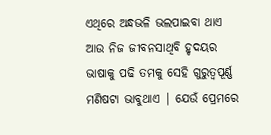ଏଥିରେ ଅନ୍ଧଭଳି ଭଲପାଇବା ଥାଏ ଆଉ ନିଜ ଜୀବନସାଥିବି ହୃଦୟର ଭାଷାକୁ ପଢି ତମକୁ ସେହି ଗୁରୁତ୍ୱପୂର୍ଣ୍ଣ ମଣିଷଟା ଭାବୁଥାଏ | ଯେଉଁ ପ୍ରେମରେ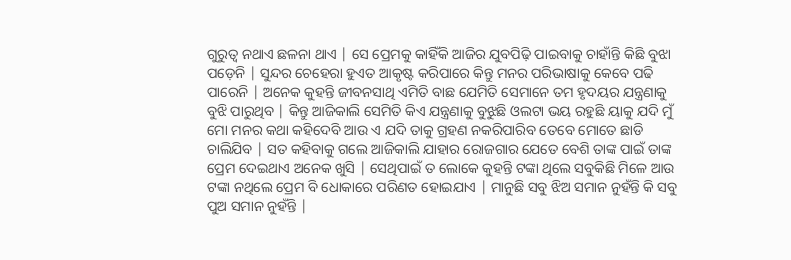ଗୁରୁତ୍ୱ ନଥାଏ ଛଳନା ଥାଏ | ସେ ପ୍ରେମକୁ କାହିଁକି ଆଜିର ଯୁବପିଢ଼ି ପାଇବାକୁ ଚାହାଁନ୍ତି କିଛି ବୁଝା ପଡ଼େନି | ସୁନ୍ଦର ଚେହେରା ହୁଏତ ଆକୃଷ୍ଟ କରିପାରେ କିନ୍ତୁ ମନର ପରିଭାଷାକୁ କେବେ ପଢି ପାରେନି | ଅନେକ କୁହନ୍ତି ଜୀବନସାଥି ଏମିତି ବାଛ ଯେମିତି ସେମାନେ ତମ ହୃଦୟର ଯନ୍ତ୍ରଣାକୁ ବୁଝି ପାରୁଥିବ | କିନ୍ତୁ ଆଜିକାଲି ସେମିତି କିଏ ଯନ୍ତ୍ରଣାକୁ ବୁଝୁଛି ଓଲଟା ଭୟ ରହୁଛି ୟାକୁ ଯଦି ମୁଁ ମୋ ମନର କଥା କହିଦେବି ଆଉ ଏ ଯଦି ତାକୁ ଗ୍ରହଣ ନକରିପାରିବ ତେବେ ମୋତେ ଛାଡି ଚାଲିଯିବ | ସତ କହିବାକୁ ଗଲେ ଆଜିକାଲି ଯାହାର ରୋଜଗାର ଯେତେ ବେଶି ତାଙ୍କ ପାଇଁ ତାଙ୍କ ପ୍ରେମ ଦେଇଥାଏ ଅନେକ ଖୁସି | ସେଥିପାଇଁ ତ ଲୋକେ କୁହନ୍ତି ଟଙ୍କା ଥିଲେ ସବୁକିଛି ମିଳେ ଆଉ ଟଙ୍କା ନଥିଲେ ପ୍ରେମ ବି ଧୋକାରେ ପରିଣତ ହୋଇଯାଏ | ମାନୁଛି ସବୁ ଝିଅ ସମାନ ନୁହଁନ୍ତି କି ସବୁ ପୁଅ ସମାନ ନୁହଁନ୍ତି |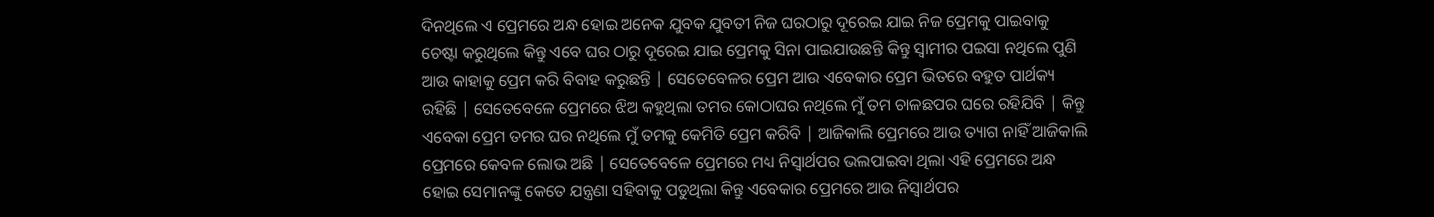ଦିନଥିଲେ ଏ ପ୍ରେମରେ ଅନ୍ଧ ହୋଇ ଅନେକ ଯୁବକ ଯୁବତୀ ନିଜ ଘରଠାରୁ ଦୂରେଇ ଯାଇ ନିଜ ପ୍ରେମକୁ ପାଇବାକୁ ଚେଷ୍ଟା କରୁଥିଲେ କିନ୍ତୁ ଏବେ ଘର ଠାରୁ ଦୂରେଇ ଯାଇ ପ୍ରେମକୁ ସିନା ପାଇଯାଉଛନ୍ତି କିନ୍ତୁ ସ୍ୱାମୀର ପଇସା ନଥିଲେ ପୁଣି ଆଉ କାହାକୁ ପ୍ରେମ କରି ବିବାହ କରୁଛନ୍ତି | ସେତେବେଳର ପ୍ରେମ ଆଉ ଏବେକାର ପ୍ରେମ ଭିତରେ ବହୁତ ପାର୍ଥକ୍ୟ ରହିଛି | ସେତେବେଳେ ପ୍ରେମରେ ଝିଅ କହୁଥିଲା ତମର କୋଠାଘର ନଥିଲେ ମୁଁ ତମ ଚାଳଛପର ଘରେ ରହିଯିବି | କିନ୍ତୁ ଏବେକା ପ୍ରେମ ତମର ଘର ନଥିଲେ ମୁଁ ତମକୁ କେମିତି ପ୍ରେମ କରିବି | ଆଜିକାଲି ପ୍ରେମରେ ଆଉ ତ୍ୟାଗ ନାହିଁ ଆଜିକାଲି ପ୍ରେମରେ କେବଳ ଲୋଭ ଅଛି | ସେତେବେଳେ ପ୍ରେମରେ ମଧ୍ୟ ନିସ୍ଵାର୍ଥପର ଭଲପାଇବା ଥିଲା ଏହି ପ୍ରେମରେ ଅନ୍ଧ ହୋଇ ସେମାନଙ୍କୁ କେତେ ଯନ୍ତ୍ରଣା ସହିବାକୁ ପଡୁଥିଲା କିନ୍ତୁ ଏବେକାର ପ୍ରେମରେ ଆଉ ନିସ୍ଵାର୍ଥପର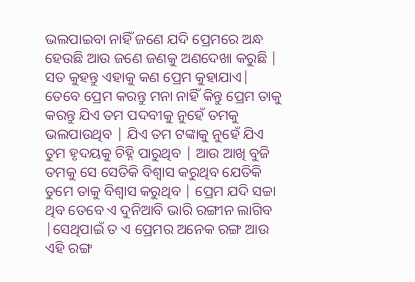ଭଲପାଇବା ନାହିଁ ଜଣେ ଯଦି ପ୍ରେମରେ ଅନ୍ଧ ହେଉଛି ଆଉ ଜଣେ ଜଣକୁ ଅଣଦେଖା କରୁଛି | ସତ କୁହନ୍ତୁ ଏହାକୁ କଣ ପ୍ରେମ କୁହାଯାଏ| ତେବେ ପ୍ରେମ କରନ୍ତୁ ମନା ନାହିଁ କିନ୍ତୁ ପ୍ରେମ ତାକୁ କରନ୍ତୁ ଯିଏ ତମ ପଦବୀକୁ ନୁହେଁ ତମକୁ ଭଲପାଉଥିବ | ଯିଏ ତମ ଟଙ୍କାକୁ ନୁହେଁ ଯିଏ ତୁମ ହୃଦୟକୁ ଚିହ୍ନି ପାରୁଥିବ | ଆଉ ଆଖି ବୁଜି ତମକୁ ସେ ସେତିକି ବିଶ୍ୱାସ କରୁଥିବ ଯେତିକି ତୁମେ ତାକୁ ବିଶ୍ୱାସ କରୁଥିବ | ପ୍ରେମ ଯଦି ସଚ୍ଚା ଥିବ ତେବେ ଏ ଦୁନିଆବି ଭାରି ରଙ୍ଗୀନ ଲାଗିବ |ସେଥିପାଇଁ ତ ଏ ପ୍ରେମର ଅନେକ ରଙ୍ଗ ଆଉ ଏହି ରଙ୍ଗ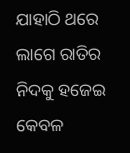ଯାହାଠି ଥରେ ଲାଗେ ରାତିର ନିଦକୁ ହଜେଇ କେବଳ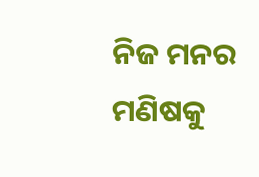ନିଜ ମନର ମଣିଷକୁ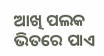ଆଖି ପଲକ ଭିତରେ ପାଏ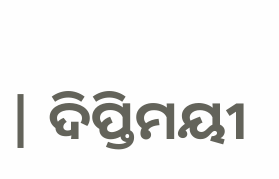| ଦିପ୍ତିମୟୀ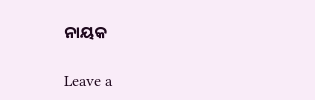ନାୟକ

Leave a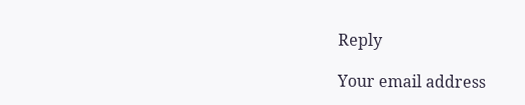Reply

Your email address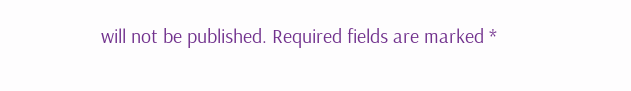will not be published. Required fields are marked *